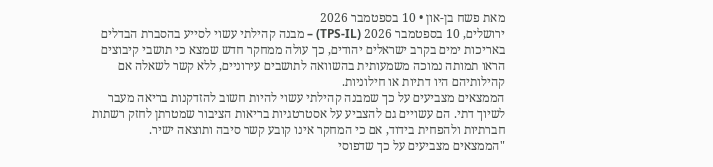מאת פשח בן-און • 10 בספטמבר 2026
ירושלים, 10 בספטמבר 2026 (TPS-IL) – מבנה קהילתי עשוי לסייע בהסברת הבדלים באריכות ימים בקרב ישראלים יהודים, כך עולה ממחקר חדש שמצא כי תושבי קיבוצים הראו תמותה נמוכה משמעותית בהשוואה לתושבים עירוניים, ללא קשר לשאלה אם קהילותיהם היו דתיות או חילוניות.
הממצאים מצביעים על כך שמבנה קהילתי עשוי להיות חשוב להזדקנות בריאה מעבר לשיוך דתי. הם עשויים גם להצביע על אסטרטגיות בריאות הציבור שמטרתן לחזק רשתות חברתיות ולהפחית בידוד, אם כי המחקר אינו קובע קשר סיבה ותוצאה ישיר.
"הממצאים מצביעים על כך שדפוסי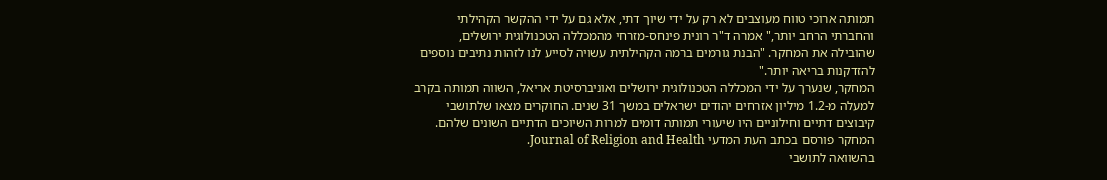תמותה ארוכי טווח מעוצבים לא רק על ידי שיוך דתי, אלא גם על ידי ההקשר הקהילתי והחברתי הרחב יותר," אמרה ד"ר רונית פינחס-מזרחי מהמכללה הטכנולוגית ירושלים, שהובילה את המחקר. "הבנת גורמים ברמה הקהילתית עשויה לסייע לנו לזהות נתיבים נוספים להזדקנות בריאה יותר."
המחקר, שנערך על ידי המכללה הטכנולוגית ירושלים ואוניברסיטת אריאל, השווה תמותה בקרב למעלה מ-1.2 מיליון אזרחים יהודים ישראלים במשך 31 שנים. החוקרים מצאו שלתושבי קיבוצים דתיים וחילוניים היו שיעורי תמותה דומים למרות השיוכים הדתיים השונים שלהם.
המחקר פורסם בכתב העת המדעי Journal of Religion and Health.
בהשוואה לתושבי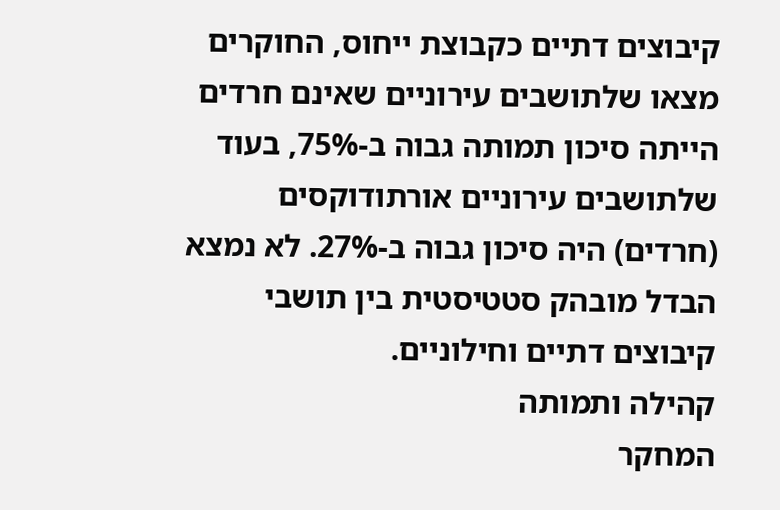קיבוצים דתיים כקבוצת ייחוס, החוקרים מצאו שלתושבים עירוניים שאינם חרדים הייתה סיכון תמותה גבוה ב-75%, בעוד שלתושבים עירוניים אורתודוקסים (חרדים) היה סיכון גבוה ב-27%. לא נמצא הבדל מובהק סטטיסטית בין תושבי קיבוצים דתיים וחילוניים.
קהילה ותמותה
המחקר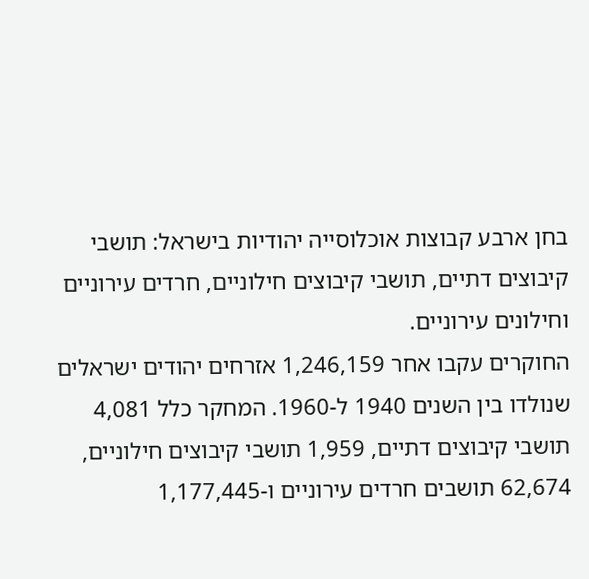בחן ארבע קבוצות אוכלוסייה יהודיות בישראל: תושבי קיבוצים דתיים, תושבי קיבוצים חילוניים, חרדים עירוניים וחילונים עירוניים.
החוקרים עקבו אחר 1,246,159 אזרחים יהודים ישראלים שנולדו בין השנים 1940 ל-1960. המחקר כלל 4,081 תושבי קיבוצים דתיים, 1,959 תושבי קיבוצים חילוניים, 62,674 תושבים חרדים עירוניים ו-1,177,445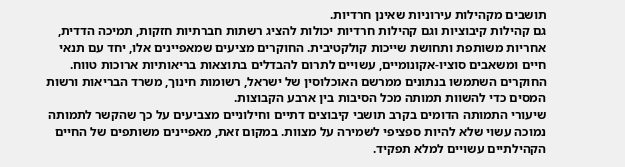תושבים מקהילות עירוניות שאינן חרדיות.
גם קהילות קיבוציות וגם קהילות חרדיות יכולות להציג רשתות חברתיות חזקות, תמיכה הדדית, אחריות משותפת ותחושת שייכות קולקטיבית. החוקרים מציעים שמאפיינים אלו, יחד עם תנאי חיים ומשאבים סוציו-אקונומיים, עשויים לתרום להבדלים בתוצאות בריאותיות ארוכות טווח.
החוקרים השתמשו בנתונים ממרשם האוכלוסין של ישראל, רשומות חינוך, משרד הבריאות ורשות המסים כדי להשוות תמותה מכל הסיבות בין ארבע הקבוצות.
שיעורי התמותה הדומים בקרב תושבי קיבוצים דתיים וחילוניים מצביעים על כך שהקשר לתמותה נמוכה עשוי שלא להיות ספציפי לשמירה על מצוות. במקום זאת, מאפיינים משותפים של החיים הקהילתיים עשויים למלא תפקיד.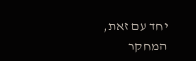יחד עם זאת, המחקר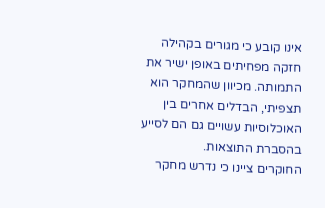אינו קובע כי מגורים בקהילה חזקה מפחיתים באופן ישיר את התמותה. מכיוון שהמחקר הוא תצפיתי, הבדלים אחרים בין האוכלוסיות עשויים גם הם לסייע בהסברת התוצאות.
החוקרים ציינו כי נדרש מחקר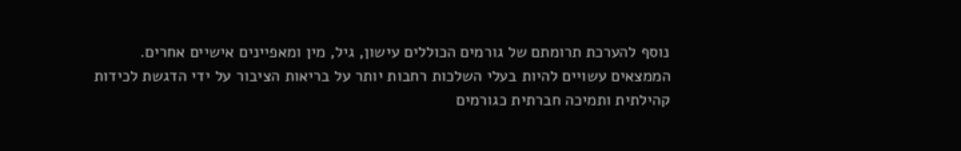נוסף להערכת תרומתם של גורמים הכוללים עישון, גיל, מין ומאפיינים אישיים אחרים.
הממצאים עשויים להיות בעלי השלכות רחבות יותר על בריאות הציבור על ידי הדגשת לכידות קהילתית ותמיכה חברתית כגורמים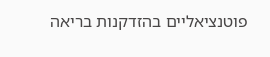פוטנציאליים בהזדקנות בריאה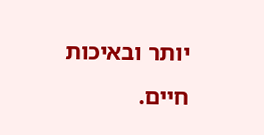יותר ובאיכות חיים.